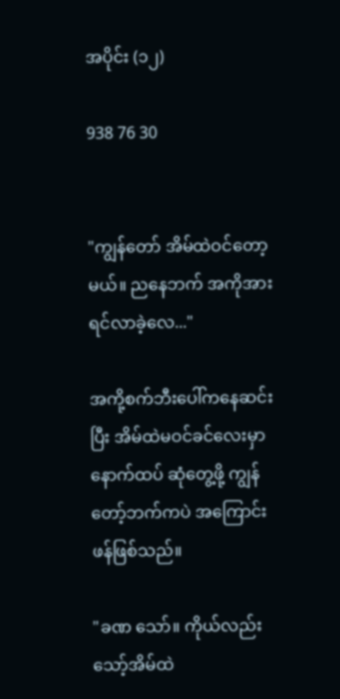အပိုင်း (၁၂)

938 76 30


"ကျွန်တော် အိမ်ထဲဝင်တော့မယ်။ ညနေဘက် အကိုအားရင်လာခဲ့လေ..."

အကို့စက်ဘီးပေါ်ကနေဆင်းပြီး အိမ်ထဲမဝင်ခင်လေးမှာ နောက်ထပ် ဆုံတွေ့ဖို့ ကျွန်တော့်ဘက်ကပဲ အကြောင်းဖန်ဖြစ်သည်။

"ခဏ သော်။ ကိုယ်လည်း သော့်အိမ်ထဲ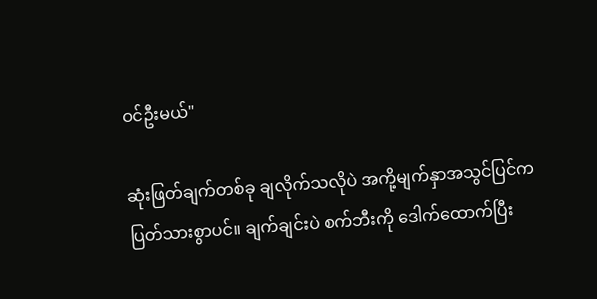ဝင်ဦးမယ်"

ဆုံးဖြတ်ချက်တစ်ခု ချလိုက်သလိုပဲ အကို့မျက်နှာအသွင်ပြင်က ပြတ်သားစွာပင်။ ချက်ချင်းပဲ စက်ဘီးကို ဒေါက်ထောက်ပြီး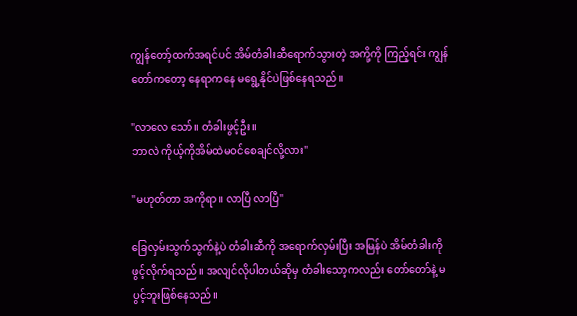ကျွန်တော့်ထက်အရင်ပင် အိမ်တံခါးဆီရောက်သွားတဲ့ အကို့ကို ကြည့်ရင်း ကျွန်တော်ကတော့ နေရာကနေ မရွေ့နိုင်ပဲဖြစ်နေရသည်။

"လာလေ သော်။ တံခါးဖွင့်ဦး။
ဘာလဲ ကိုယ့်ကိုအိမ်ထဲမဝင်စေချင်လို့လား"

"မဟုတ်တာ အကိုရာ။ လာပြီ လာပြီ"

ခြေလှမ်းသွက်သွက်နဲ့ပဲ တံခါးဆီကို အရောက်လှမ်းပြီး အမြန်ပဲ အိမ်တံခါးကို ဖွင့်လိုက်ရသည်။ အလျင်လိုပါတယ်ဆိုမှ တံခါးသော့ကလည်း တော်တော်နဲ့ မပွင့်ဘူးဖြစ်နေသည်။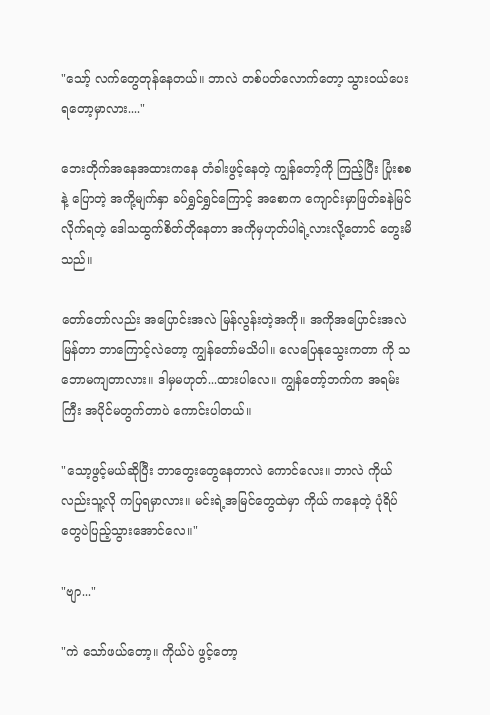"သော့် လက်တွေတုန်နေတယ်။ ဘာလဲ တစ်ပတ်လောက်တော့ သွားဝယ်ပေးရတော့မှာလား...."

ဘေးတိုက်အနေအထားကနေ တံခါးဖွင့်နေတဲ့ ကျွန်တော့်ကို ကြည့်ပြီး ပြုံးစစနဲ့ ပြောတဲ့ အကို့မျက်နှာ ခပ်ရွှင်ရွှင်ကြောင့် အစောက ကျောင်းမှာဖြတ်ခနဲမြင်လိုက်ရတဲ့ ဒေါသထွက်စိတ်တိုနေတာ အကိုမှဟုတ်ပါရဲ့လားလို့တောင် တွေးမိသည်။

တော်တော်လည်း အပြောင်းအလဲ မြန်လွန်းတဲ့အကို။ အကိုအပြောင်းအလဲမြန်တာ ဘာကြောင့်လဲတော့ ကျွန်တော်မသိပါ။ လေပြေနုသွေးကတာ ကို သဘောမကျတာလား။ ဒါမှမဟုတ်...ထားပါလေ။ ကျွန်တော့်ဘက်က အရမ်းကြီး အပိုင်မတွက်တာပဲ ကောင်းပါတယ်။

"သော့ဖွင့်မယ်ဆိုပြီး ဘာတွေးတွေနေတာလဲ ကောင်လေး။ ဘာလဲ ကိုယ်လည်းသူ့လို ကပြရမှာလား။ မင်းရဲ့အမြင်တွေထဲမှာ ကိုယ် ကနေတဲ့ ပုံရိပ်တွေပဲပြည့်သွားအောင်လေ။"

"ဗျာ..."

"ကဲ သော်ဖယ်တော့။ ကိုယ်ပဲ ဖွင့်တော့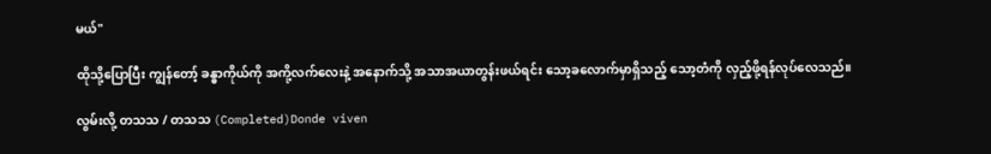မယ်"

ထိုသို့ပြောပြီး ကျွန်တော့် ခန္ဓာကိုယ်ကို အကို့လက်လေးနဲ့ အနောက်သို့ အသာအယာတွန်းဖယ်ရင်း သော့ခလောက်မှာရှိသည့် သော့တံကို လှည့်ဖို့ရန်လုပ်လေသည်။

လွမ်းလို့ တသသ / တသသ (Completed)Donde viven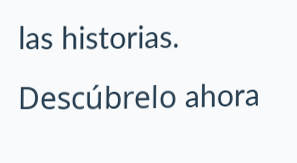las historias. Descúbrelo ahora